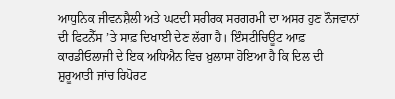ਆਧੁਨਿਕ ਜੀਵਨਸ਼ੈਲੀ ਅਤੇ ਘਟਦੀ ਸਰੀਰਕ ਸਰਗਰਮੀ ਦਾ ਅਸਰ ਹੁਣ ਨੌਜਵਾਨਾਂ ਦੀ ਫਿਟਨੈੱਸ ’ਤੇ ਸਾਫ਼ ਦਿਖਾਈ ਦੇਣ ਲੱਗਾ ਹੈ। ਇੰਸਟੀਚਿਊਟ ਆਫ਼ ਕਾਰਡੀਓਲਾਜੀ ਦੇ ਇਕ ਅਧਿਐਨ ਵਿਚ ਖ਼ੁਲਾਸਾ ਹੋਇਆ ਹੈ ਕਿ ਦਿਲ ਦੀ ਸ਼ੁਰੂਆਤੀ ਜਾਂਚ ਰਿਪੋਰਟ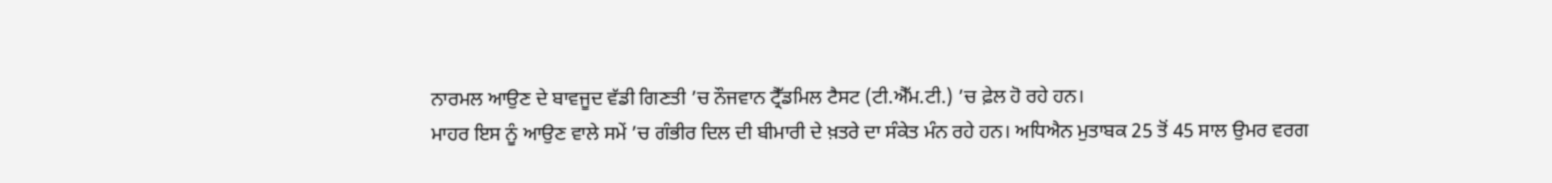ਨਾਰਮਲ ਆਉਣ ਦੇ ਬਾਵਜੂਦ ਵੱਡੀ ਗਿਣਤੀ ’ਚ ਨੌਜਵਾਨ ਟ੍ਰੈੱਡਮਿਲ ਟੈਸਟ (ਟੀ.ਐੱਮ.ਟੀ.) ’ਚ ਫ਼ੇਲ ਹੋ ਰਹੇ ਹਨ।
ਮਾਹਰ ਇਸ ਨੂੰ ਆਉਣ ਵਾਲੇ ਸਮੇਂ ’ਚ ਗੰਭੀਰ ਦਿਲ ਦੀ ਬੀਮਾਰੀ ਦੇ ਖ਼ਤਰੇ ਦਾ ਸੰਕੇਤ ਮੰਨ ਰਹੇ ਹਨ। ਅਧਿਐਨ ਮੁਤਾਬਕ 25 ਤੋਂ 45 ਸਾਲ ਉਮਰ ਵਰਗ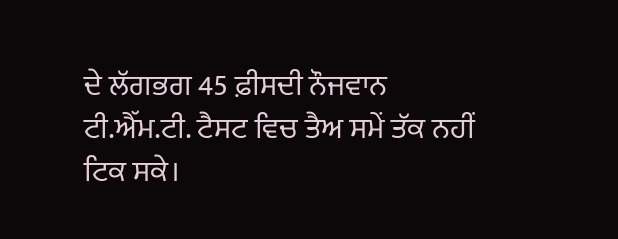ਦੇ ਲੱਗਭਗ 45 ਫ਼ੀਸਦੀ ਨੌਜਵਾਨ ਟੀ.ਐੱਮ.ਟੀ. ਟੈਸਟ ਵਿਚ ਤੈਅ ਸਮੇਂ ਤੱਕ ਨਹੀਂ ਟਿਕ ਸਕੇ।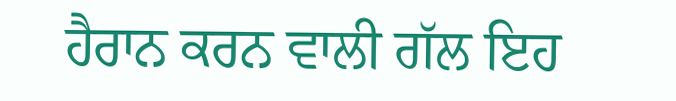ਹੈਰਾਨ ਕਰਨ ਵਾਲੀ ਗੱਲ ਇਹ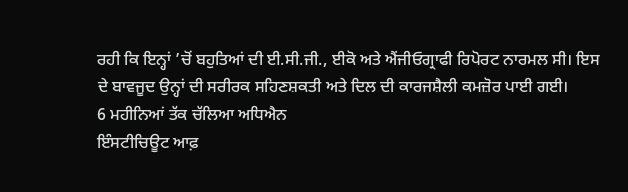ਰਹੀ ਕਿ ਇਨ੍ਹਾਂ ’ਚੋਂ ਬਹੁਤਿਆਂ ਦੀ ਈ.ਸੀ.ਜੀ., ਈਕੋ ਅਤੇ ਐਂਜੀਓਗ੍ਰਾਫੀ ਰਿਪੋਰਟ ਨਾਰਮਲ ਸੀ। ਇਸ ਦੇ ਬਾਵਜੂਦ ਉਨ੍ਹਾਂ ਦੀ ਸਰੀਰਕ ਸਹਿਣਸ਼ਕਤੀ ਅਤੇ ਦਿਲ ਦੀ ਕਾਰਜਸ਼ੈਲੀ ਕਮਜ਼ੋਰ ਪਾਈ ਗਈ।
6 ਮਹੀਨਿਆਂ ਤੱਕ ਚੱਲਿਆ ਅਧਿਐਨ
ਇੰਸਟੀਚਿਊਟ ਆਫ਼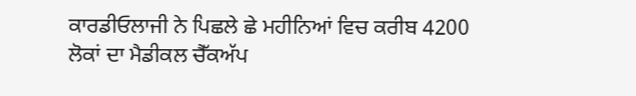ਕਾਰਡੀਓਲਾਜੀ ਨੇ ਪਿਛਲੇ ਛੇ ਮਹੀਨਿਆਂ ਵਿਚ ਕਰੀਬ 4200 ਲੋਕਾਂ ਦਾ ਮੈਡੀਕਲ ਚੈੱਕਅੱਪ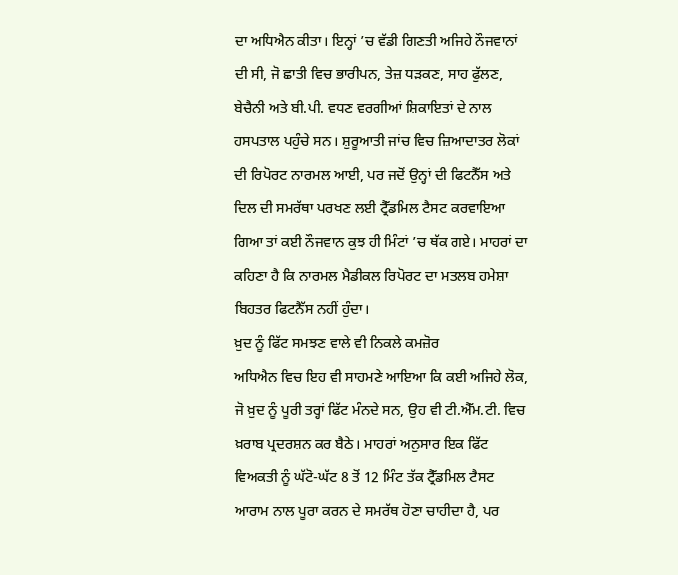ਦਾ ਅਧਿਐਨ ਕੀਤਾ। ਇਨ੍ਹਾਂ ’ਚ ਵੱਡੀ ਗਿਣਤੀ ਅਜਿਹੇ ਨੌਜਵਾਨਾਂ ਦੀ ਸੀ, ਜੋ ਛਾਤੀ ਵਿਚ ਭਾਰੀਪਨ, ਤੇਜ਼ ਧੜਕਣ, ਸਾਹ ਫੁੱਲਣ, ਬੇਚੈਨੀ ਅਤੇ ਬੀ.ਪੀ. ਵਧਣ ਵਰਗੀਆਂ ਸ਼ਿਕਾਇਤਾਂ ਦੇ ਨਾਲ ਹਸਪਤਾਲ ਪਹੁੰਚੇ ਸਨ। ਸ਼ੁਰੂਆਤੀ ਜਾਂਚ ਵਿਚ ਜ਼ਿਆਦਾਤਰ ਲੋਕਾਂ ਦੀ ਰਿਪੋਰਟ ਨਾਰਮਲ ਆਈ, ਪਰ ਜਦੋਂ ਉਨ੍ਹਾਂ ਦੀ ਫਿਟਨੈੱਸ ਅਤੇ ਦਿਲ ਦੀ ਸਮਰੱਥਾ ਪਰਖਣ ਲਈ ਟ੍ਰੈੱਡਮਿਲ ਟੈਸਟ ਕਰਵਾਇਆ ਗਿਆ ਤਾਂ ਕਈ ਨੌਜਵਾਨ ਕੁਝ ਹੀ ਮਿੰਟਾਂ ’ਚ ਥੱਕ ਗਏ। ਮਾਹਰਾਂ ਦਾ ਕਹਿਣਾ ਹੈ ਕਿ ਨਾਰਮਲ ਮੈਡੀਕਲ ਰਿਪੋਰਟ ਦਾ ਮਤਲਬ ਹਮੇਸ਼ਾ ਬਿਹਤਰ ਫਿਟਨੈੱਸ ਨਹੀਂ ਹੁੰਦਾ।
ਖ਼ੁਦ ਨੂੰ ਫਿੱਟ ਸਮਝਣ ਵਾਲੇ ਵੀ ਨਿਕਲੇ ਕਮਜ਼ੋਰ
ਅਧਿਐਨ ਵਿਚ ਇਹ ਵੀ ਸਾਹਮਣੇ ਆਇਆ ਕਿ ਕਈ ਅਜਿਹੇ ਲੋਕ, ਜੋ ਖ਼ੁਦ ਨੂੰ ਪੂਰੀ ਤਰ੍ਹਾਂ ਫਿੱਟ ਮੰਨਦੇ ਸਨ, ਉਹ ਵੀ ਟੀ.ਐੱਮ.ਟੀ. ਵਿਚ ਖ਼ਰਾਬ ਪ੍ਰਦਰਸ਼ਨ ਕਰ ਬੈਠੇ। ਮਾਹਰਾਂ ਅਨੁਸਾਰ ਇਕ ਫਿੱਟ ਵਿਅਕਤੀ ਨੂੰ ਘੱਟੋ-ਘੱਟ 8 ਤੋਂ 12 ਮਿੰਟ ਤੱਕ ਟ੍ਰੈੱਡਮਿਲ ਟੈਸਟ ਆਰਾਮ ਨਾਲ ਪੂਰਾ ਕਰਨ ਦੇ ਸਮਰੱਥ ਹੋਣਾ ਚਾਹੀਦਾ ਹੈ, ਪਰ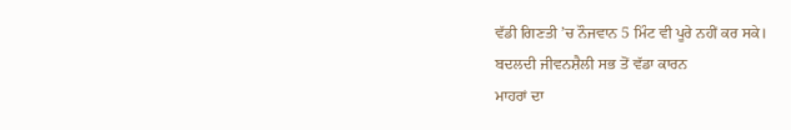ਵੱਡੀ ਗਿਣਤੀ ’ਚ ਨੌਜਵਾਨ 5 ਮਿੰਟ ਵੀ ਪੂਰੇ ਨਹੀਂ ਕਰ ਸਕੇ।
ਬਦਲਦੀ ਜੀਵਨਸ਼ੈਲੀ ਸਭ ਤੋਂ ਵੱਡਾ ਕਾਰਨ
ਮਾਹਰਾਂ ਦਾ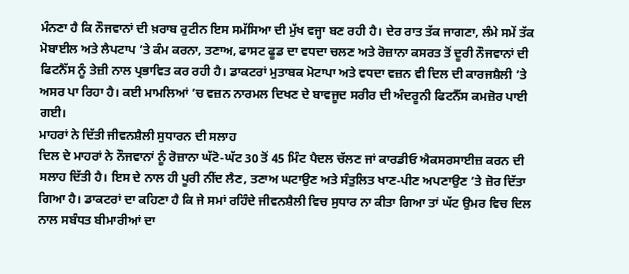ਮੰਨਣਾ ਹੈ ਕਿ ਨੌਜਵਾਨਾਂ ਦੀ ਖ਼ਰਾਬ ਰੁਟੀਨ ਇਸ ਸਮੱਸਿਆ ਦੀ ਮੁੱਖ ਵਜ੍ਹਾ ਬਣ ਰਹੀ ਹੈ। ਦੇਰ ਰਾਤ ਤੱਕ ਜਾਗਣਾ, ਲੰਮੇ ਸਮੇਂ ਤੱਕ ਮੋਬਾਈਲ ਅਤੇ ਲੈਪਟਾਪ ’ਤੇ ਕੰਮ ਕਰਨਾ, ਤਣਾਅ, ਫਾਸਟ ਫੂਡ ਦਾ ਵਧਦਾ ਚਲਣ ਅਤੇ ਰੋਜ਼ਾਨਾ ਕਸਰਤ ਤੋਂ ਦੂਰੀ ਨੌਜਵਾਨਾਂ ਦੀ ਫਿਟਨੈੱਸ ਨੂੰ ਤੇਜ਼ੀ ਨਾਲ ਪ੍ਰਭਾਵਿਤ ਕਰ ਰਹੀ ਹੈ। ਡਾਕਟਰਾਂ ਮੁਤਾਬਕ ਮੋਟਾਪਾ ਅਤੇ ਵਧਦਾ ਵਜ਼ਨ ਵੀ ਦਿਲ ਦੀ ਕਾਰਜਸ਼ੈਲੀ ’ਤੇ ਅਸਰ ਪਾ ਰਿਹਾ ਹੈ। ਕਈ ਮਾਮਲਿਆਂ ’ਚ ਵਜ਼ਨ ਨਾਰਮਲ ਦਿਖਣ ਦੇ ਬਾਵਜੂਦ ਸਰੀਰ ਦੀ ਅੰਦਰੂਨੀ ਫਿਟਨੈੱਸ ਕਮਜ਼ੋਰ ਪਾਈ ਗਈ।
ਮਾਹਰਾਂ ਨੇ ਦਿੱਤੀ ਜੀਵਨਸ਼ੈਲੀ ਸੁਧਾਰਨ ਦੀ ਸਲਾਹ
ਦਿਲ ਦੇ ਮਾਹਰਾਂ ਨੇ ਨੌਜਵਾਨਾਂ ਨੂੰ ਰੋਜ਼ਾਨਾ ਘੱਟੋ-ਘੱਟ 30 ਤੋਂ 45 ਮਿੰਟ ਪੈਦਲ ਚੱਲਣ ਜਾਂ ਕਾਰਡੀਓ ਐਕਸਰਸਾਈਜ਼ ਕਰਨ ਦੀ ਸਲਾਹ ਦਿੱਤੀ ਹੈ। ਇਸ ਦੇ ਨਾਲ ਹੀ ਪੂਰੀ ਨੀਂਦ ਲੈਣ, ਤਣਾਅ ਘਟਾਉਣ ਅਤੇ ਸੰਤੁਲਿਤ ਖਾਣ-ਪੀਣ ਅਪਣਾਉਣ ’ਤੇ ਜ਼ੋਰ ਦਿੱਤਾ ਗਿਆ ਹੈ। ਡਾਕਟਰਾਂ ਦਾ ਕਹਿਣਾ ਹੈ ਕਿ ਜੇ ਸਮਾਂ ਰਹਿੰਦੇ ਜੀਵਨਸ਼ੈਲੀ ਵਿਚ ਸੁਧਾਰ ਨਾ ਕੀਤਾ ਗਿਆ ਤਾਂ ਘੱਟ ਉਮਰ ਵਿਚ ਦਿਲ ਨਾਲ ਸਬੰਧਤ ਬੀਮਾਰੀਆਂ ਦਾ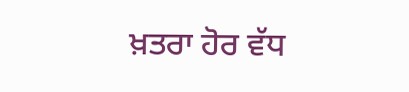ਖ਼ਤਰਾ ਹੋਰ ਵੱਧ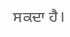ਸਕਦਾ ਹੈ।